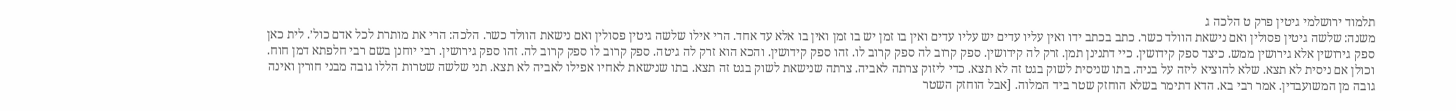תלמוד ירושלמי גיטין פרק ט הלכה ג
משנה: שלשה גיטין פסולין ואם נישאת הוולד כשר. כתב בכתב ידו ואין עליו עדים יש עליו עדים ואין בו זמן יש בו זמן ואין בו אלא עד אחד. הרי אילו שלשה גיטין פסולין ואם נישאת הוולד כשר. הלכה: הרי את מותרת לכל אדם כול׳. לית כאן ספק גירושין אלא גירושין ממש. כיצד ספק קידושין. כיי דתנינן תמן. זרק לה קידושין. ספק קרוב לה ספק קרוב לו. זהו ספק קידושין. והכא הוא זרק לה גיטה. ספק קרוב לו ספק קרוב לה. זהו ספק גירושין. רבי יוחנן בשם רבי חלפתא דמן חוח. וכולן אם ניסית לא תצא. שלא להוציא ליזה על בניה. בתו שניסית לשוק בגט זה לא תצא. כדי ליזוק צרתה לאביה. צרתה שנישאת לשוק בגט זה תצא. בתו שנישאת לאחיו אפילו לאביה לא תצא. תני שלשה שטרות הללו גובה מבני חורין ואינה גובה מן המשועבדין. אמר רבי בא. הדא דתימר בשלא הוחזק שטר ביד המלוה. [אבל הוחזק השטר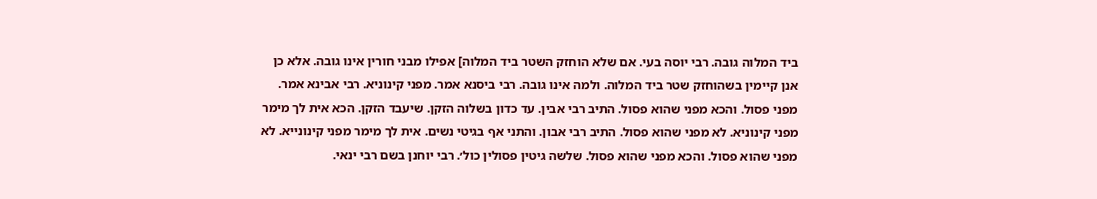ביד המלוה גובה. רבי יוסה בעי. אם שלא הוחזק השטר ביד המלוה] אפילו מבני חורין אינו גובה. אלא כן אנן קיימין בשהוחזק שטר ביד המלוה. ולמה אינו גובה. רבי ביסנא אמר. מפני קינוניא. רבי אבינא אמר. מפני פסול. והכא מפני שהוא פסול. התיב רבי אבין. עד כדון בשלוה הזקן. שיעבד הזקן. הכא אית לך מימר מפני קינוניא. לא מפני שהוא פסול. התיב רבי אבון. והתני אף בגיטי נשים. אית לך מימר מפני קינונייא. לא מפני שהוא פסול. והכא מפני שהוא פסול. שלשה גיטין פסולין כול׳. רבי יוחנן בשם רבי ינאי.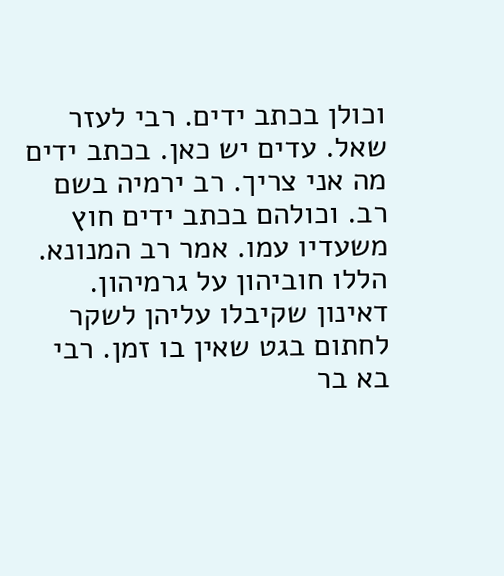וכולן בכתב ידים. רבי לעזר שאל. עדים יש כאן. בכתב ידים מה אני צריך. רב ירמיה בשם רב. וכולהם בכתב ידים חוץ משעדיו עמו. אמר רב המנונא. הללו חוביהון על גרמיהון. דאינון שקיבלו עליהן לשקר לחתום בגט שאין בו זמן. רבי בא בר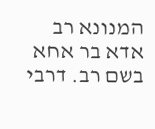המנונא רב אדא בר אחא בשם רב. דרבי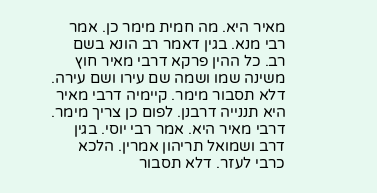מאיר היא. מה חמית מימר כן. אמר רבי מנא. בגין דאמר רב הונא בשם רב. כל ההין פרקא דרבי מאיר חוץ משינה שמו ושמה שם עירו ושם עירה. דלא תסבור מימר. קיימיה דרבי מאיר היא תננייה דרבנן. לפום כן צריך מימר. דרבי מאיר היא. אמר רבי יוסי. בגין דרב ושמואל תריהון אמרין. הלכא כרבי לעזר. דלא תסבור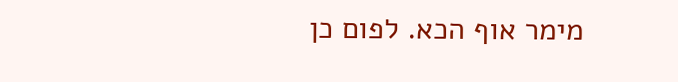מימר אוף הכא. לפום כן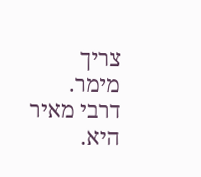צריך מימר. דרבי מאיר היא.